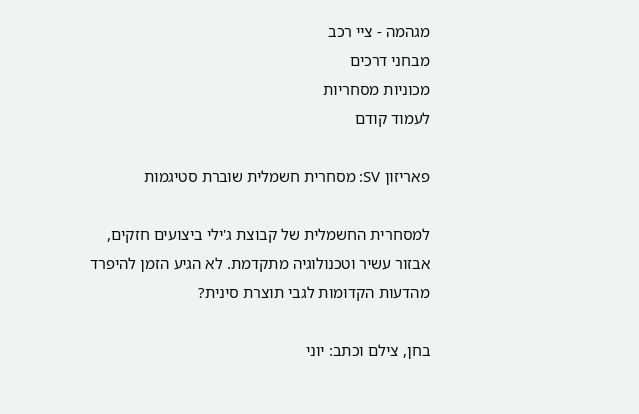מגהמה - ציי רכב
מבחני דרכים
מכוניות מסחריות
לעמוד קודם

פאריזון SV: מסחרית חשמלית שוברת סטיגמות

למסחרית החשמלית של קבוצת ג'ילי ביצועים חזקים, אבזור עשיר וטכנולוגיה מתקדמת. לא הגיע הזמן להיפרד מהדעות הקדומות לגבי תוצרת סינית?

בחן, צילם וכתב: יוני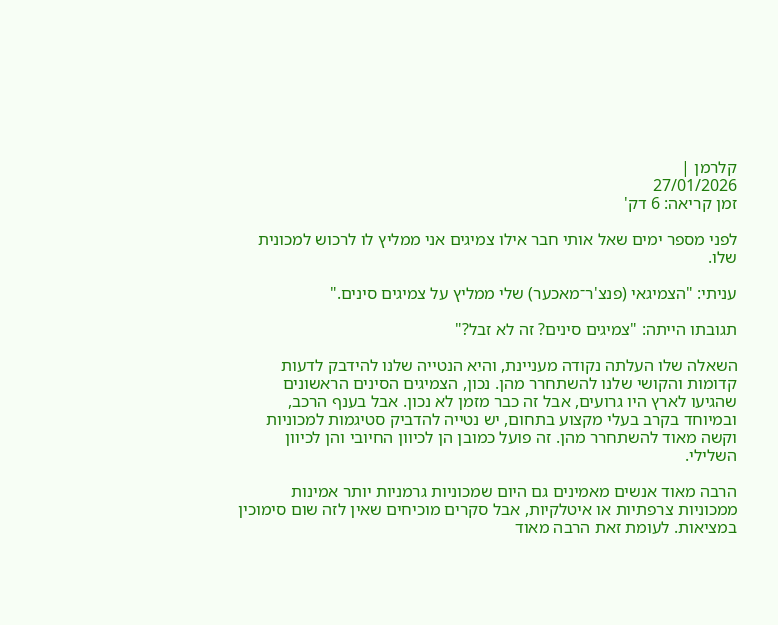קלרמן |
27/01/2026
זמן קריאה: 6 דק'

לפני מספר ימים שאל אותי חבר אילו צמיגים אני ממליץ לו לרכוש למכונית שלו.

עניתי: "הצמיגאי (פנצ'ר־מאכער) שלי ממליץ על צמיגים סינים."

תגובתו הייתה: "צמיגים סינים? זה לא זבל?"

השאלה שלו העלתה נקודה מעניינת, והיא הנטייה שלנו להידבק לדעות קדומות והקושי שלנו להשתחרר מהן. נכון, הצמיגים הסינים הראשונים שהגיעו לארץ היו גרועים, אבל זה כבר מזמן לא נכון. אבל בענף הרכב, ובמיוחד בקרב בעלי מקצוע בתחום, יש נטייה להדביק סטיגמות למכוניות וקשה מאוד להשתחרר מהן. זה פועל כמובן הן לכיוון החיובי והן לכיוון השלילי.

הרבה מאוד אנשים מאמינים גם היום שמכוניות גרמניות יותר אמינות ממכוניות צרפתיות או איטלקיות, אבל סקרים מוכיחים שאין לזה שום סימוכין במציאות. לעומת זאת הרבה מאוד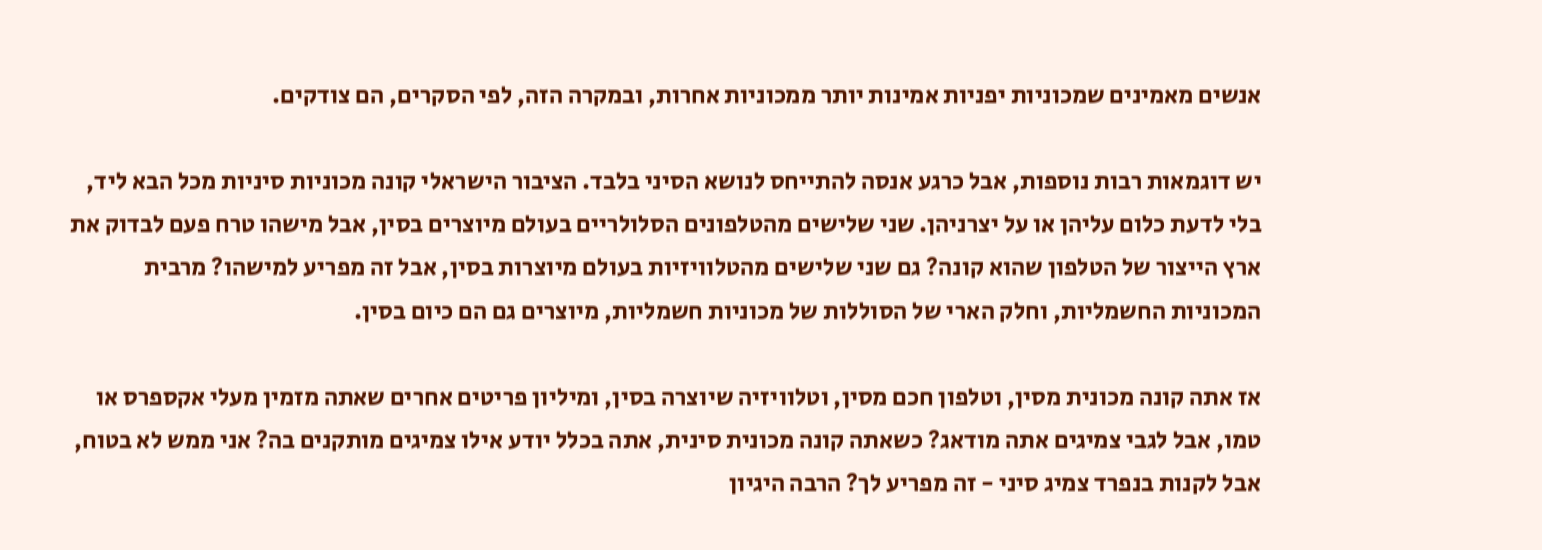אנשים מאמינים שמכוניות יפניות אמינות יותר ממכוניות אחרות, ובמקרה הזה, לפי הסקרים, הם צודקים.

יש דוגמאות רבות נוספות, אבל כרגע אנסה להתייחס לנושא הסיני בלבד. הציבור הישראלי קונה מכוניות סיניות מכל הבא ליד, בלי לדעת כלום עליהן או על יצרניהן. שני שלישים מהטלפונים הסלולריים בעולם מיוצרים בסין, אבל מישהו טרח פעם לבדוק את ארץ הייצור של הטלפון שהוא קונה? גם שני שלישים מהטלוויזיות בעולם מיוצרות בסין, אבל זה מפריע למישהו? מרבית המכוניות החשמליות, וחלק הארי של הסוללות של מכוניות חשמליות, מיוצרים גם הם כיום בסין.

אז אתה קונה מכונית מסין, וטלפון חכם מסין, וטלוויזיה שיוצרה בסין, ומיליון פריטים אחרים שאתה מזמין מעלי אקספרס או טמו, אבל לגבי צמיגים אתה מודאג? כשאתה קונה מכונית סינית, אתה בכלל יודע אילו צמיגים מותקנים בה? אני ממש לא בטוח, אבל לקנות בנפרד צמיג סיני - זה מפריע לך? הרבה היגיון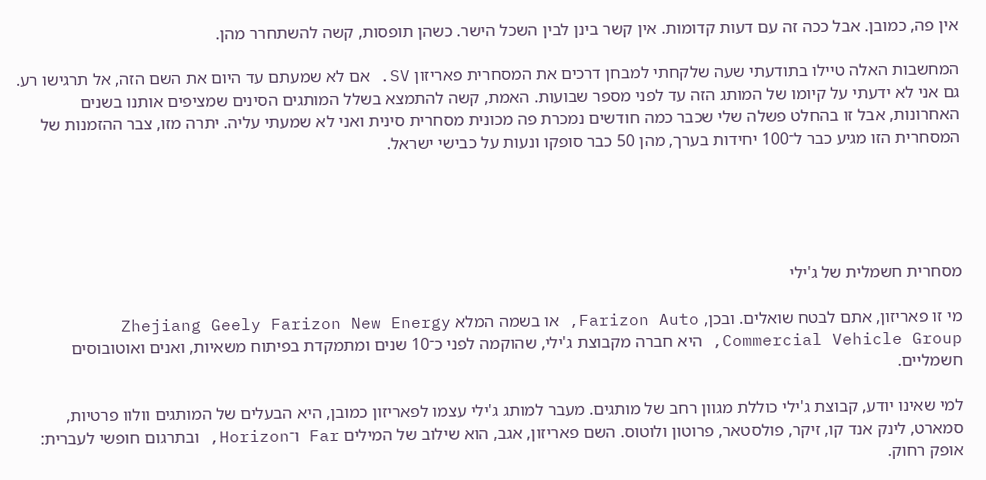אין פה, כמובן. אבל ככה זה עם דעות קדומות. אין קשר בינן לבין השכל הישר. כשהן תופסות, קשה להשתחרר מהן.

המחשבות האלה טיילו בתודעתי שעה שלקחתי למבחן דרכים את המסחרית פאריזון SV. אם לא שמעתם עד היום את השם הזה, אל תרגישו רע. גם אני לא ידעתי על קיומו של המותג הזה עד לפני מספר שבועות. האמת, קשה להתמצא בשלל המותגים הסינים שמציפים אותנו בשנים האחרונות, אבל זו בהחלט פשלה שלי שכבר כמה חודשים נמכרת פה מכונית מסחרית סינית ואני לא שמעתי עליה. יתרה מזו, צבר ההזמנות של המסחרית הזו מגיע כבר ל־100 יחידות בערך, מהן 50 כבר סופקו ונעות על כבישי ישראל.





מסחרית חשמלית של ג'ילי

מי זו פאריזון, אתם לבטח שואלים. ובכן, Farizon Auto, או בשמה המלא Zhejiang Geely Farizon New Energy Commercial Vehicle Group, היא חברה מקבוצת ג'ילי, שהוקמה לפני כ־10 שנים ומתמקדת בפיתוח משאיות, ואנים ואוטובוסים חשמליים.

למי שאינו יודע, קבוצת ג'ילי כוללת מגוון רחב של מותגים. מעבר למותג ג'ילי עצמו לפאריזון כמובן, היא הבעלים של המותגים וולוו פרטיות, סמארט, לינק אנד קו, זיקר, פולסטאר, פרוטון ולוטוס. השם פאריזון, אגב, הוא שילוב של המילים Far ו־Horizon, ובתרגום חופשי לעברית: אופק רחוק.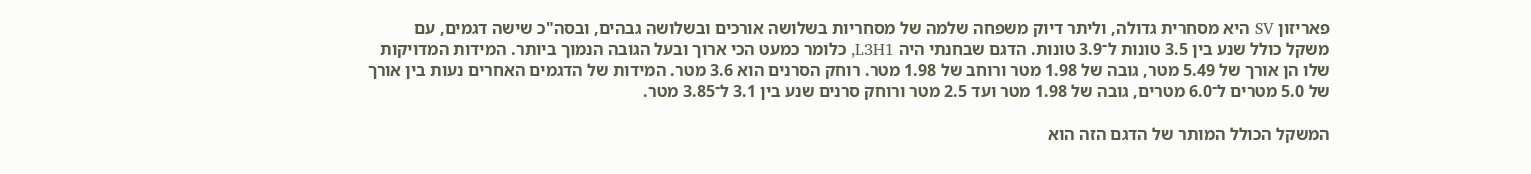פאריזון SV היא מסחרית גדולה, וליתר דיוק משפחה שלמה של מסחריות בשלושה אורכים ובשלושה גבהים, ובסה"כ שישה דגמים, עם משקל כולל שנע בין 3.5 טונות ל־3.9 טונות. הדגם שבחנתי היה L3H1, כלומר כמעט הכי ארוך ובעל הגובה הנמוך ביותר. המידות המדויקות שלו הן אורך של 5.49 מטר, גובה של 1.98 מטר ורוחב של 1.98 מטר. רוחק הסרנים הוא 3.6 מטר. המידות של הדגמים האחרים נעות בין אורך של 5.0 מטרים ל־6.0 מטרים, גובה של 1.98 מטר ועד 2.5 מטר ורוחק סרנים שנע בין 3.1 ל־3.85 מטר.

המשקל הכולל המותר של הדגם הזה הוא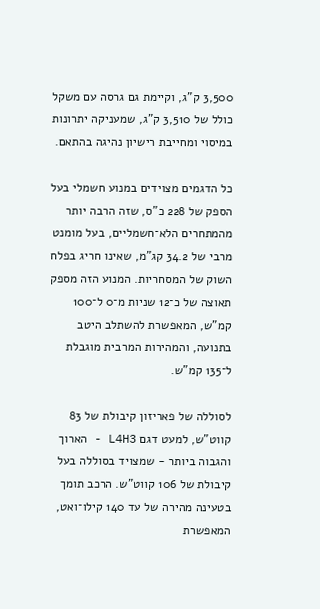3,500 ק"ג, וקיימת גם גרסה עם משקל כולל של 3,510 ק"ג, שמעניקה יתרונות במיסוי ומחייבת רישיון נהיגה בהתאם.

כל הדגמים מצוידים במנוע חשמלי בעל הספק של 228 כ"ס, שזה הרבה יותר מהמתחרים הלא־חשמליים, בעל מומנט מרבי של 34.2 קג"מ, שאינו חריג בפלח השוק של המסחריות. המנוע הזה מספק תאוצה של כ־12 שניות מ־0 ל־100 קמ"ש, המאפשרת להשתלב היטב בתנועה, והמהירות המרבית מוגבלת ל־135 קמ"ש.

לסוללה של פאריזון קיבולת של 83 קווט"ש, למעט דגם L4H3 - הארוך והגבוה ביותר - שמצויד בסוללה בעל קיבולת של 106 קווט"ש. הרכב תומך בטעינה מהירה של עד 140 קילו־ואט, המאפשרת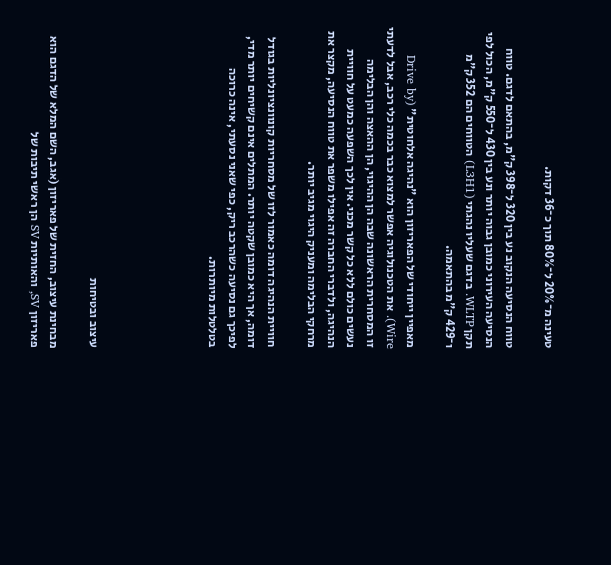טעינה מ־20% ל־80% תוך כ־36 דקות.

טווח הנסיעה הנקוב נע בין 320 ל־398 ק"מ, בהתאם לדגם. טווח הנסיעה העירוני כמובן גבוה יותר ונע בין 430 ל־550 ק"מ, הכול לפי תקן WLTP. בדגם שעליו נהגתי (L3H1) הטווחים הם 352 ק"מ ו־429 ק"מ בהתאמה.

מאפיין ייחודי של הפאריזון הוא "נהיגה אלחוטית" (Drive by Wire). את הטכנולוגיה אפשר למצוא כבר בכמה כלי רכב, אבל לדעתי זו המסחרית הראשונה שבה הן ההיגוי, הן ההאצה והן הבלימה נעשים כולם ללא כל קשר מכני. אין לכך השפעה כמעט על חוויית הנהיגה, ולדברי החברה זה אפילו משפר את טווח הנסיעה, מקצר את מרחקי הבלימה ומעניק היגוי מגיב יותר.

חוויית הנהיגה דומה כאמור לזו של מסחריות קונוונציונליות בגודל דומה, אך היא כמובן שקטה יותר. המתלים אינם קשיחים יותר מדי, לפיכך גם נסיעה כשהרכב ריק, כפי שאני נסעתי, אינה כרוכה בטלטלות מיותרות.





עיצוב ובטיחות

מבחינת עיצוב, החזית של פאריזון (אגב, השם המלא של הדגם הוא פאריזון SV, והאותיות SV הן ראשי תיבות של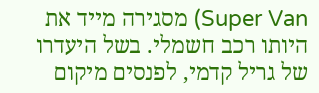Super Van) מסגירה מייד את היותו רכב חשמלי. בשל היעדרו של גריל קדמי, לפנסים מיקום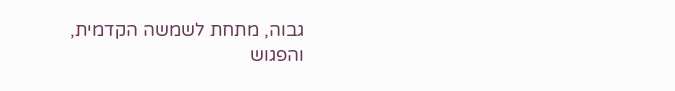גבוה, מתחת לשמשה הקדמית, והפגוש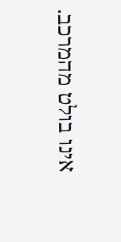אינו בולט מהמרכב.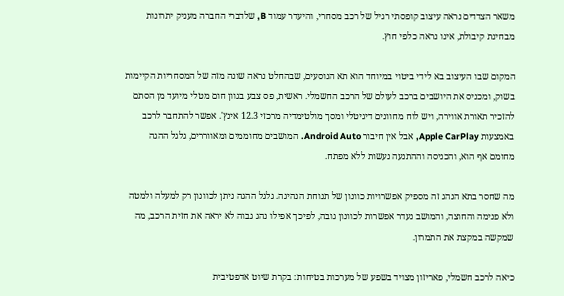משאר הצדדים נראה עיצוב קופסתי רגיל של רכב מסחרי, והיעדר עמוד B, שלדברי החברה מעניק יתרונות מבחינת קיבולת, אינו נראה כלפי חוץ.

המקום שבו העיצוב בא לידי ביטוי במיוחד הוא תא הנוסעים, שבהחלט נראה שונה מזה של המסחריות הקיימות בשוק, ומכניס את היושבים ברכב לעולם של הרכב החשמלי. ראשית, פס צבע בגוון חום מטלי מיועד מן הסתם להזכיר תאורת אווירה, ויש לוח מחוונים דיגיטלי ומסך מולטימדיה מרכזי 12.3 אינץ'. אפשר להתחבר לרכב באמצעות Apple CarPlay, אבל אין חיבור Android Auto. המושבים מחוממים ומאווררים, גלגל ההגה מחומם אף הוא, והכניסה וההתנעה נעשות ללא מפתח.

מה שחסר בתא הנהג זה מספיק אפשרויות כוונון של תנוחת הנהיגה. גלגל ההגה ניתן לכוונון רק למעלה ולמטה ולא פנימה והחוצה, והמושב נעדר אפשרות לכוונון גובה, לפיכך אפילו נהג גבוה לא יראה את חזית הרכב, מה שמקשה במקצת את התמרון.

כיאה לרכב חשמלי, פאריזון מצויד בשפע של מערכות בטיחות: בקרת שיוט אדפטיבית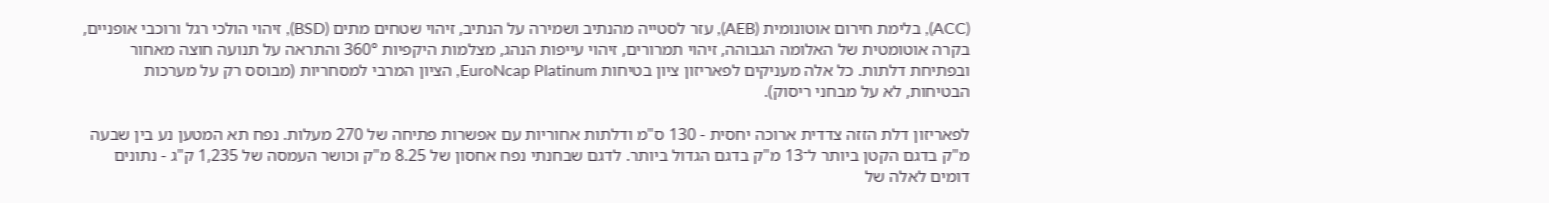(ACC), בלימת חירום אוטונומית (AEB), עזר לסטייה מהנתיב ושמירה על הנתיב, זיהוי שטחים מתים (BSD), זיהוי הולכי רגל ורוכבי אופניים, בקרה אוטומטית של האלומה הגבוהה, זיהוי תמרורים, זיהוי עייפות הנהג, מצלמות היקפיות 360° והתראה על תנועה חוצה מאחור ובפתיחת דלתות. כל אלה מעניקים לפאריזון ציון בטיחות EuroNcap Platinum, הציון המרבי למסחריות (מבוסס רק על מערכות הבטיחות, לא על מבחני ריסוק).

לפאריזון דלת הזזה צדדית ארוכה יחסית - 130 ס"מ ודלתות אחוריות עם אפשרות פתיחה של 270 מעלות. נפח תא המטען נע בין שבעה מ"ק בדגם הקטן ביותר ל־13 מ"ק בדגם הגדול ביותר. לדגם שבחנתי נפח אחסון של 8.25 מ"ק וכושר העמסה של 1,235 ק"ג - נתונים דומים לאלה של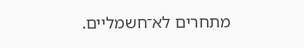מתחרים לא־חשמליים.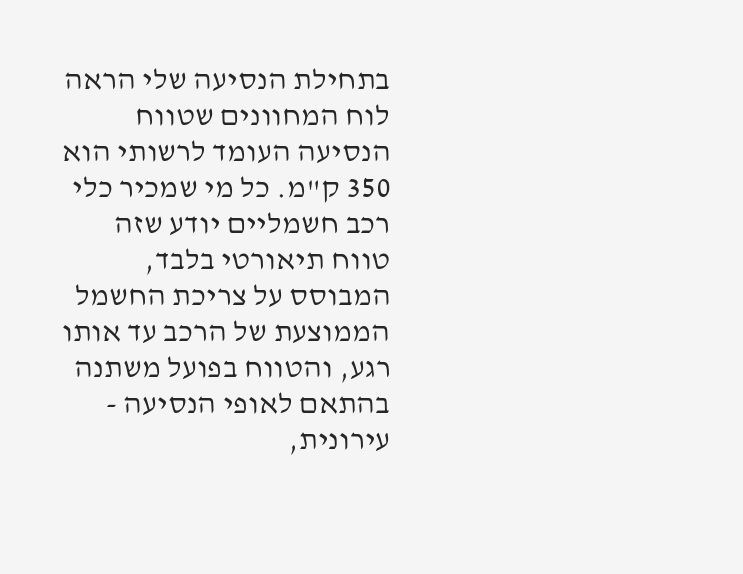בתחילת הנסיעה שלי הראה לוח המחוונים שטווח הנסיעה העומד לרשותי הוא 350 ק"מ. כל מי שמכיר כלי רכב חשמליים יודע שזה טווח תיאורטי בלבד, המבוסס על צריכת החשמל הממוצעת של הרכב עד אותו רגע, והטווח בפועל משתנה בהתאם לאופי הנסיעה - עירונית,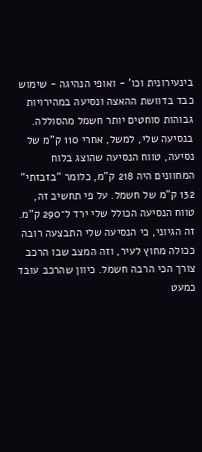בינעירונית וכו' - ואופי הנהיגה - שימוש כבד בדוושת ההאצה ונסיעה במהירויות גבוהות סוחטים יותר חשמל מהסוללה. בנסיעה שלי, למשל, אחרי 110 ק"מ של נסיעה, טווח הנסיעה שהוצג בלוח המחוונים היה 218 ק"מ, כלומר "בזבזתי" 132 ק"מ של חשמל. על פי תחשיב זה, טווח הנסיעה הכולל שלי ירד ל־290 ק"מ. זה הגיוני, כי הנסיעה שלי התבצעה רובה ככולה מחוץ לעיר, וזה המצב שבו הרכב צורך הכי הרבה חשמל. כיוון שהרכב עובד כמעט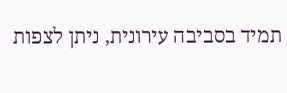תמיד בסביבה עירונית, ניתן לצפות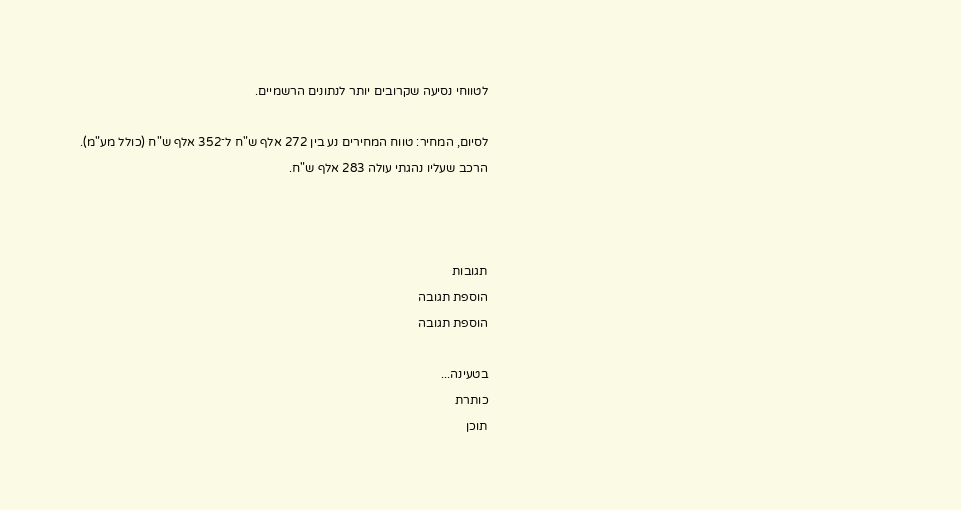לטווחי נסיעה שקרובים יותר לנתונים הרשמיים.

לסיום, המחיר: טווח המחירים נע בין 272 אלף ש"ח ל־352 אלף ש"ח (כולל מע"מ). הרכב שעליו נהגתי עולה 283 אלף ש"ח.



תגובות
הוספת תגובה
הוספת תגובה

בטעינה...
כותרת
תוכן